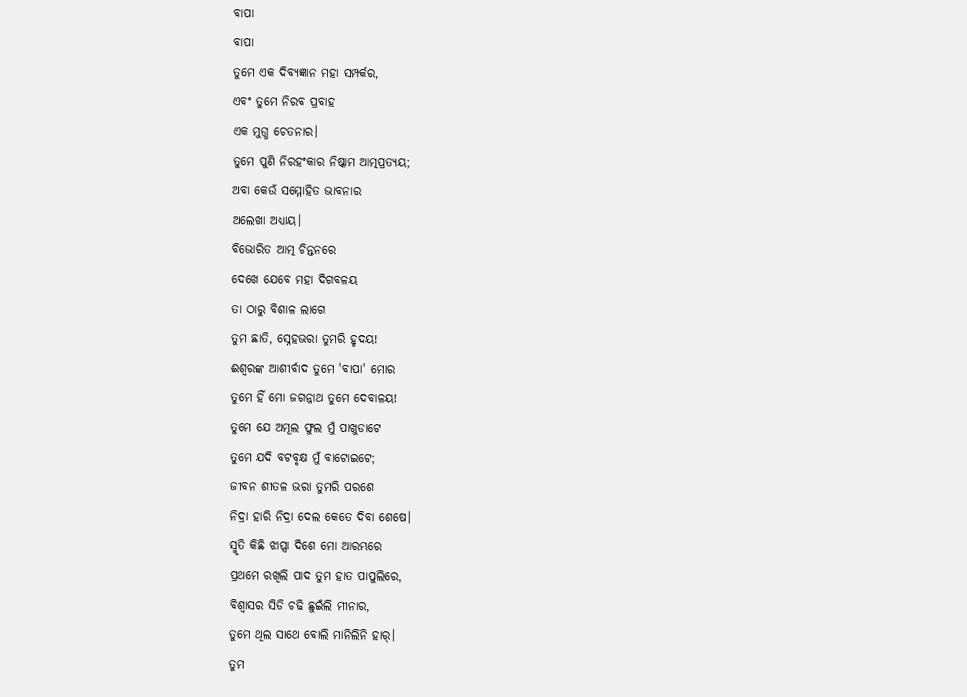ବାପା
ବାପା
ତୁମେ ଏକ ଦିବ୍ୟଜ୍ଞାନ ମହା ସମ୍ପର୍କର,
ଏବଂ ତୁମେ ନିରବ ପ୍ରବାହ
ଏକ ମୁଗ୍ଧ ଚେତନାର।
ତୁମେ ପୁଣି ନିରହଂକାର ନିଷ୍କାମ ଆତ୍ମପ୍ରତ୍ୟୟ;
ଅବା କେଉଁ ସମ୍ମୋହିତ ଭାବନାର
ଅଲେଖା ଅଧ୍ୟାୟ।
ବିଭୋରିତ ଆତ୍ମ ଚିନ୍ତନରେ
ଦେଖେ ଯେବେ ମହା ଦିଗବଳୟ
ତା ଠାରୁ ବିଶାଳ ଲାଗେ
ତୁମ ଛାତି, ସ୍ନେହଭରା ତୁମରି ହୃଦୟ!
ଈଶ୍ଵରଙ୍କ ଆଶୀର୍ବାଦ ତୁମେ 'ବାପା' ମୋର
ତୁମେ ହିଁ ମୋ ଜଗନ୍ନାଥ ତୁମେ ଦେବାଳୟ!
ତୁମେ ଯେ ଅମୂଲ ଫୁଲ ମୁଁ ପାଖୁଡାଟେ
ତୁମେ ଯଦି ବଟବୃକ୍ଷ ମୁଁ ବାଟୋଇଟେ;
ଜୀବନ ଶୀତଳ ଭରା ତୁମରି ପରଶେ
ନିଦ୍ରା ହାରି ନିଦ୍ରା ଦେଲ କେତେ ଦିବା ଶେଷେ।
ସ୍ମୃତି କିଛି ଝାପ୍ସା ଦିଶେ ମୋ ଆରମ୍ଭରେ
ପ୍ରଥମେ ରଖିଲି ପାଦ ତୁମ ହାତ ପାପୁଲିରେ,
ବିଶ୍ଵାସର ସିଡି ଚଢି ଛୁଇଁଲି ମୀନାର,
ତୁମେ ଥିଲ ସାଥେ ବୋଲି ମାନିଲିନି ହାର୍।
ତୁମ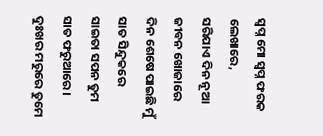ସ୍ଵପ୍ନ ମୋ ସ୍ଵପ୍ନ ଫରକ ଲେଖାରେ,
ସରିଯାଏ ଦିନ ନୂଆ ଜୀବନ ଖୋଜାରେ
ଦିନ ଶେଷେ ପାଇଛି ମୁଁ ସାତ ସିନ୍ଦୁକରେ
ସାଇତା ସପନ ତୁମ ସାତ ଫରୁଆରେ।
ଦୁଃଖର ମରୁରେ ତୁମେ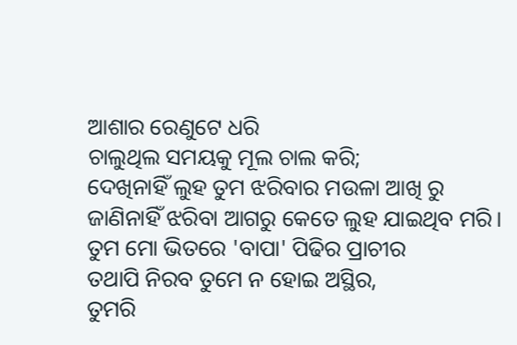ଆଶାର ରେଣୁଟେ ଧରି
ଚାଲୁଥିଲ ସମୟକୁ ମୂଲ ଚାଲ କରି;
ଦେଖିନାହିଁ ଲୁହ ତୁମ ଝରିବାର ମଉଳା ଆଖି ରୁ
ଜାଣିନାହିଁ ଝରିବା ଆଗରୁ କେତେ ଲୁହ ଯାଇଥିବ ମରି।
ତୁମ ମୋ ଭିତରେ 'ବାପା' ପିଢିର ପ୍ରାଚୀର
ତଥାପି ନିରବ ତୁମେ ନ ହୋଇ ଅସ୍ଥିର,
ତୁମରି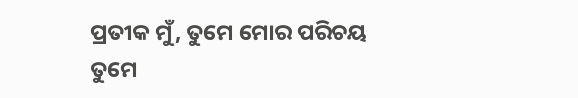ପ୍ରତୀକ ମୁଁ, ତୁମେ ମୋର ପରିଚୟ
ତୁମେ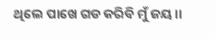ଥିଲେ ପାଖେ ଗଡ କରିବି ମୁଁ ଜୟ।।